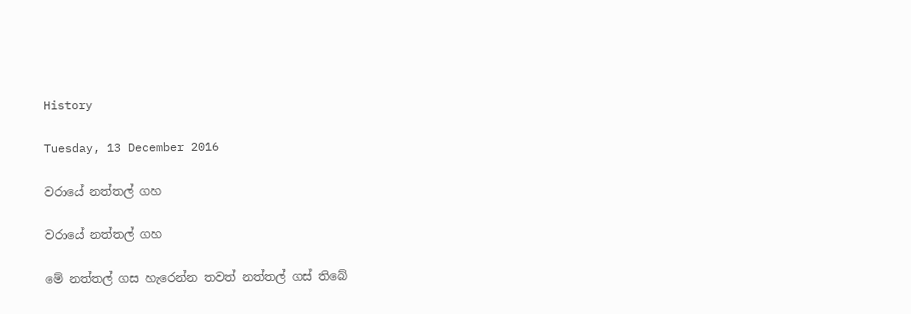History

Tuesday, 13 December 2016

වරායේ නත්තල් ගහ

වරායේ නත්තල් ගහ

මේ නත්තල් ගස හැරෙන්න තවත් නත්තල් ගස් තිබේ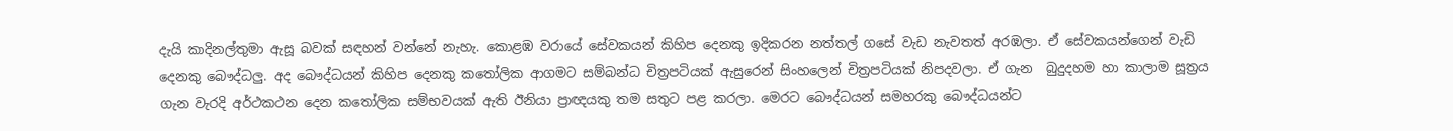දැයි කාදිනල්තුමා ඇසූ බවක් සඳහන් වන්නේ නැහැ. කොළඹ වරායේ සේවකයන් කිහිප දෙනකු ඉදිකරන නත්තල් ගසේ වැඩ නැවතත් අරඹලා. ඒ සේවකයන්ගෙන් වැඩි දෙනකු බෞද්ධලු. අද බෞද්ධයන් කිහිප දෙනකු කතෝලික ආගමට සම්බන්ධ චිත්‍රපටියක් ඇසුරෙන් සිංහලෙන් චිත්‍රපටියක් නිපදවලා. ඒ ගැන  බුදුදහම හා කාලාම සූත්‍රය ගැන වැරදි අර්ථකථන දෙන කතෝලික සම්භවයක් ඇති ඊනියා ප්‍රාඥයකු තම සතුට පළ කරලා. මෙරට බෞද්ධයන් සමහරකු බෞද්ධයන්ට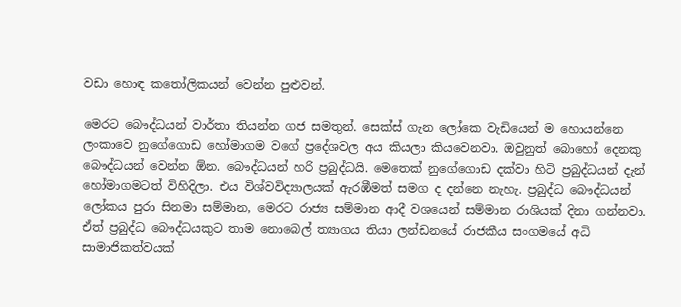වඩා හොඳ කතෝලිකයන් වෙන්න පුළුවන්.

මෙරට බෞද්ධයන් වාර්තා තියන්න ගජ සමතුන්. සෙක්ස් ගැන ලෝකෙ වැඩියෙන් ම හොයන්නෙ ලංකාවෙ නුගේගොඩ හෝමාගම වගේ ප්‍රදේශවල අය කියලා කියවෙනවා. ඔවුනුත් බොහෝ දෙනකු බෞද්ධයන් වෙන්න ඕන. බෞද්ධයන් හරි ප්‍රබුද්ධයි. මෙතෙක් නුගේගොඩ දක්වා හිටි ප්‍රබුද්ධයන් දැන් හෝමාගමටත් විහිදිලා. එය විශ්වවිද්‍යාලයක් ඇරඹීමත් සමග ද දන්නෙ නැහැ. ප්‍රබුද්ධ බෞද්ධයන් ලෝකය පුරා සිනමා සම්මාන, මෙරට රාජ්‍ය සම්මාන ආදී වශයෙන් සම්මාන රාශියක් දිනා ගන්නවා. ඒත් ප්‍රබුද්ධ බෞද්ධයකුට තාම නොබෙල් ත්‍යාගය තියා ලන්ඩනයේ රාජකීය සංගමයේ අධි සාමාජිකත්වයක්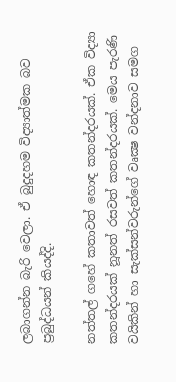ලබාගන්න බැරි වෙලා. ඒ බුදුදහම විද්‍යාත්මක බව ප්‍රබුද්ධයන් කියද්දි.

නත්තල් ගහේ කතාවත් හොඳ කතන්දරයක්. ඒක විද්‍යා කතන්දරයක් නූනත් රසවත් කතන්දරයක්. මෙය පැරණි වයිකින් හා සැක්සන්වරුන්ගේ වෘක්‍ෂ වන්දනාව සමග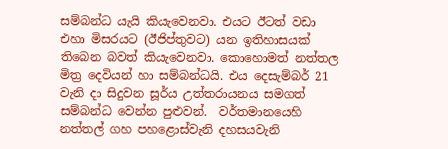සම්බන්ධ යැයි කියැවෙනවා. එයට ඊටත් වඩා එහා මිසරයට (ඊජිප්තුවට) යන ඉතිහාසයක් තිබෙන බවත් කියැවෙනවා. කොහොමත් නත්තල මිත්‍ර දෙවියන් හා සම්බන්ධයි. එය දෙසැම්බර් 21 වැනි දා සිදුවන සූර්ය උත්තරායනය සමගත් සම්බන්ධ වෙන්න පුළුවන්.  වර්තමානයෙහි නත්තල් ගහ පහළොස්වැනි දහසයවැනි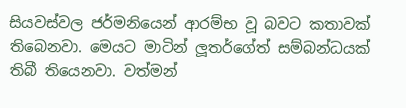සියවස්වල ජර්මනියෙන් ආරම්භ වූ බවට කතාවක් තිබෙනවා. මෙයට මාටින් ලූතර්ගේත් සම්බන්ධයක් තිබී තියෙනවා. වත්මන්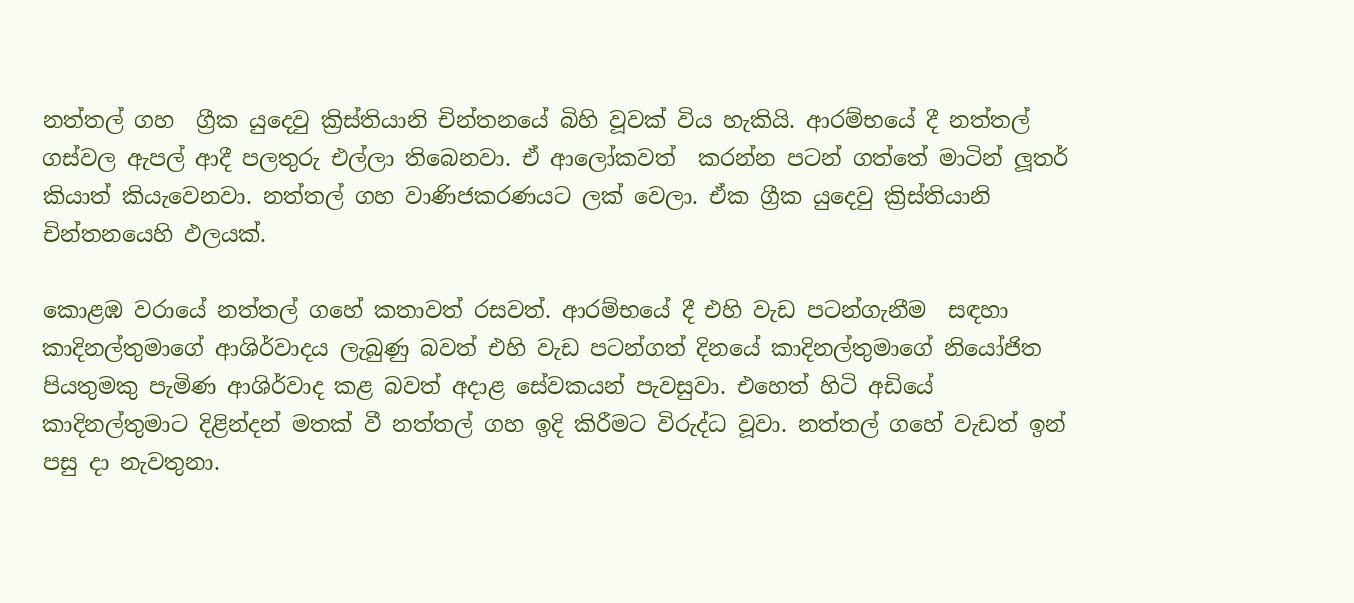නත්තල් ගහ  ග්‍රීක යුදෙවු ක්‍රිස්තියානි චින්තනයේ බිහි වූවක් විය හැකියි. ආරම්භයේ දී නත්තල් ගස්වල ඇපල් ආදී පලතුරු එල්ලා තිබෙනවා. ඒ ආලෝකවත්  කරන්න පටන් ගත්තේ මාටින් ලූතර් කියාත් කියැවෙනවා. නත්තල් ගහ වාණිජකරණයට ලක් වෙලා. ඒක ග්‍රීක යුදෙවු ක්‍රිස්තියානි චින්තනයෙහි ඵලයක්.

කොළඹ වරායේ නත්තල් ගහේ කතාවත් රසවත්. ආරම්භයේ දී එහි වැඩ පටන්ගැනීම  සඳහා කාදිනල්තුමාගේ ආශිර්වාදය ලැබුණු බවත් එහි වැඩ පටන්ගත් දිනයේ කාදිනල්තුමාගේ නියෝජිත පියතුමකු පැමිණ ආශිර්වාද කළ බවත් අදාළ සේවකයන් පැවසුවා. එහෙත් හිටි අඩියේ කාදිනල්තුමාට දිළින්දන් මතක් වී නත්තල් ගහ ඉදි කිරීමට විරුද්ධ වූවා. නත්තල් ගහේ වැඩත් ඉන් පසු දා නැවතුනා.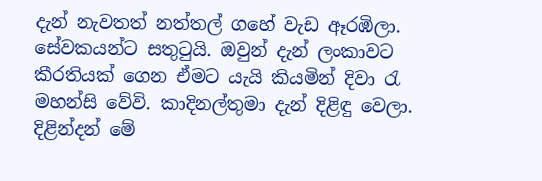දැන් නැවතත් නත්තල් ගහේ වැඩ ඈරඹිලා. සේවකයන්ට සතුටුයි. ඔවුන් දැන් ලංකාවට කීරතියක් ගෙන ඒමට යැයි කියමින් දිවා රැ මහන්සි වේවි. කාදිනල්තුමා දැන් දිළිඳු වෙලා. දිළින්දන් මේ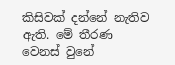කිසිවක් දන්නේ නැතිව ඇති. මේ තීරණ වෙනස් වුනේ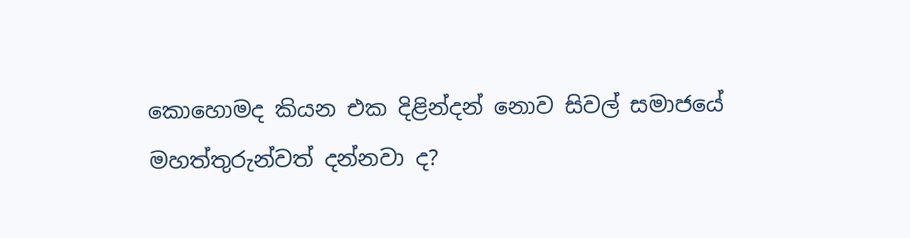කොහොමද කියන එක දිළින්දන් නොව සිවල් සමාජයේ මහත්තුරුන්වත් දන්නවා ද?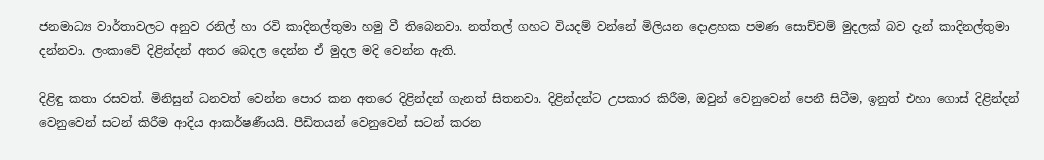ජනමාධ්‍ය වාර්තාවලට අනුව රනිල් හා රවි කාදිනල්තුමා හමු වී තිබෙනවා. නත්තල් ගහට වියදම් වන්නේ මිලියන දොළහක පමණ සොච්චම් මුදලක් බව දැන් කාදිනල්තුමා දන්නවා. ලංකාවේ දිළින්දන් අතර බෙදල දෙන්න ඒ මුදල මදි වෙන්න ඇති.

දිළිඳු කතා රසවත්. මිනිසුන් ධනවත් වෙන්න පොර කන අතරෙ දිළින්දන් ගැනත් සිතනවා. දිළින්දන්ට උපකාර කිරීම, ඔවුන් වෙනුවෙන් පෙනී සිටීම, ඉනුත් එහා ගොස් දිළින්දන් වෙනුවෙන් සටන් කිරීම ආදිය ආකර්ෂණීයයි. පීඩිතයන් වෙනුවෙන් සටන් කරන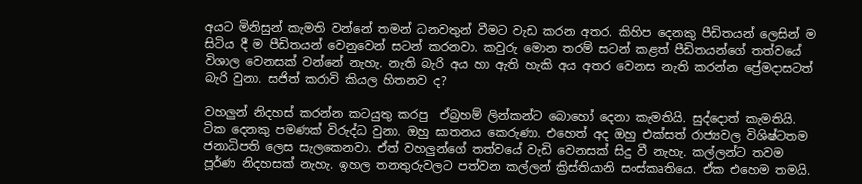අයට මිනිසුන් කැමති වන්නේ තමන් ධනවතුන් වීමට වැඩ කරන අතර. කිහිප දෙනකු පීඩිතයන් ලෙසින් ම සිටිය දී ම පීඩිතයන් වෙනුවෙන් සටන් කරනවා. කවුරු මොන තරම් සටන් කළත් පීඩිතයන්ගේ තත්වයේ විශාල වෙනසක් වන්නේ නැහැ. නැති බැරි අය හා ඇති හැකි අය අතර වෙනස නැති කරන්න ප්‍රේමදාසටත් බැරි වුනා. සජිත් කරාවි කියල හිතනව ද?

වහලුන් නිදහස් කරන්න කටයුතු කරපු  ඒබ්‍රහම් ලින්කන්ට බොහෝ දෙනා කැමතියි. සුද්දොත් කැමතියි. ටික දෙනකු පමණක් විරුද්ධ වුනා. ඔහු ඝාතනය කෙරුණා. එහෙත් අද ඔහු එක්සත් රාජ්‍යවල විශිෂ්ටතම ජනාධිපති ලෙස සැලකෙනවා. ඒත් වහලුන්ගේ තත්වයේ වැඩි වෙනසක් සිදු වී නැහැ. කල්ලන්ට තවම පූර්ණ නිදහසක් නැහැ. ඉහල තනතුරුවලට පත්වන කල්ලන් ක්‍රිස්තියානි සංස්කෘතියෙ. ඒක එහෙම තමයි.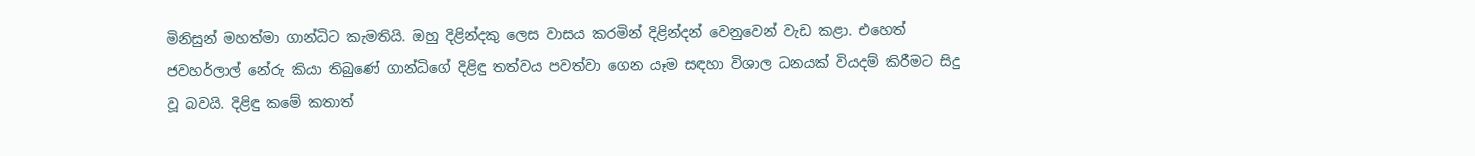මිනිසුන් මහත්මා ගාන්ධිට කැමතියි. ඔහු දිළින්දකු ලෙස වාසය කරමින් දිළින්දන් වෙනුවෙන් වැඩ කළා. එහෙත් ජවහර්ලාල් නේරු කියා තිබුණේ ගාන්ධිගේ දිළිඳු තත්වය පවත්වා ගෙන යෑම සඳහා විශාල ධනයක් වියදම් කිරීමට සිදු වූ බවයි. දිළිඳු කමේ කතාත්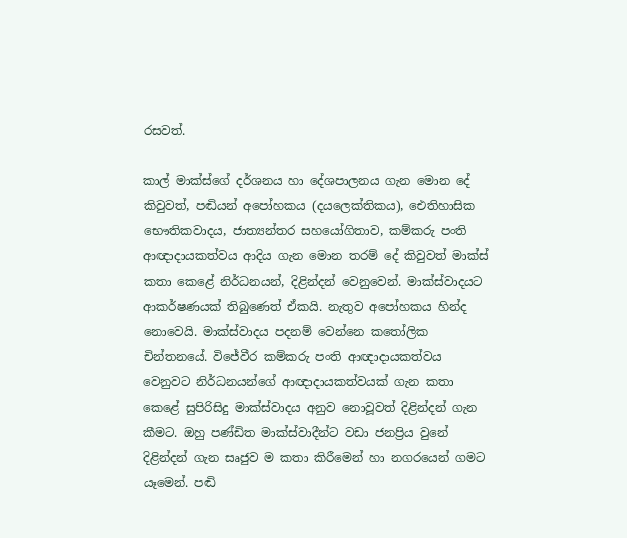රසවත්.

කාල් මාක්ස්ගේ දර්ශනය හා දේශපාලනය ගැන මොන දේ කිවුවත්, පඬියන් අපෝහකය (දයලෙක්තිකය), ඓතිහාසික භෞතිකවාදය, ජාත්‍යන්තර සහයෝගිතාව, කම්කරු පංති ආඥාදායකත්වය ආදිය ගැන මොන තරම් දේ කිවුවත් මාක්ස් කතා කෙළේ නිර්ධනයන්, දිළින්දන් වෙනුවෙන්. මාක්ස්වාදයට ආකර්ෂණයක් තිබුණෙත් ඒකයි. නැතුව අපෝහකය හින්ද නොවෙයි. මාක්ස්වාදය පදනම් වෙන්නෙ කතෝලික චින්තනයේ. විජේවීර කම්කරු පංති ආඥාදායකත්වය වෙනුවට නිර්ධනයන්ගේ ආඥාදායකත්වයක් ගැන කතා කෙළේ සුපිරිසිදු මාක්ස්වාදය අනුව නොවූවත් දිළින්දන් ගැන කීමට. ඔහු පණ්ඩිත මාක්ස්වාදීන්ට වඩා ජනප්‍රිය වුනේ දිළින්දන් ගැන සෘජුව ම කතා කිරීමෙන් හා නගරයෙන් ගමට යෑමෙන්. පඬි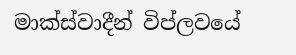මාක්ස්වාදීන් විප්ලවයේ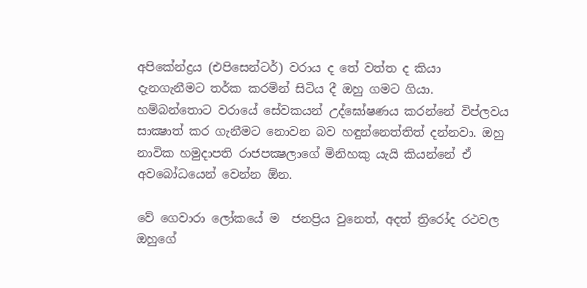අපිකේන්ද්‍රය (එපිසෙන්ටර්) වරාය ද තේ වත්ත ද කියා දැනගැනීමට තර්ක කරමින් සිටිය දී ඔහු ගමට ගියා.  හම්බන්තොට වරායේ සේවකයන් උද්ඝෝෂණය කරන්නේ විප්ලවය සාක්‍ෂාත් කර ගැනීමට නොවන බව හඳුන්නෙත්තිත් දන්නවා. ඔහු නාවික හමුදාපති රාජපක්‍ෂලාගේ මිනිහකු යැයි කියන්නේ ඒ අවබෝධයෙන් වෙන්න ඕන.

වේ ගෙවාරා ලෝකයේ ම  ජනප්‍රිය වුනෙත්, අදත් ත්‍රිරෝද රථවල ඔහුගේ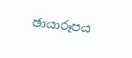ඡායාරූපය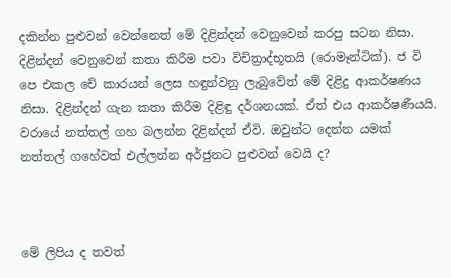දකින්න පුළුවන් වෙන්නෙත් මේ දිළින්දන් වෙනුවෙන් කරපු සටන නිසා. දිළින්දන් වෙනුවෙන් කතා කිරීම පවා විචිත්‍රාද්භූතයි (රොමෑන්ටික්). ජ වි පෙ එකල චේ කාරයන් ලෙස හඳුන්වනු ලැබුවේත් මේ දිළිදු ආකර්ෂණය නිසා. දිළින්දන් ගැන කතා කිරීම දිළිඳු දර්ශනයක්. ඒත් එය ආකර්ෂණීයයි. වරායේ නත්තල් ගහ බලන්න දිළින්දන් ඒවි. ඔවුන්ට දෙන්න යමක් නත්තල් ගහේවත් එල්ලන්න අර්ජුනට පුළුවන් වෙයි ද?



මේ ලිපිය ද තවත්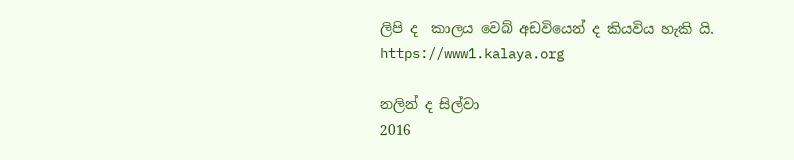ලිපි ද  කාලය වෙබ් අඩවියෙන් ද කියවිය හැකි යි.
https://www1.kalaya.org

නලින් ද සිල්වා
2016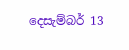දෙසැම්බර් 13